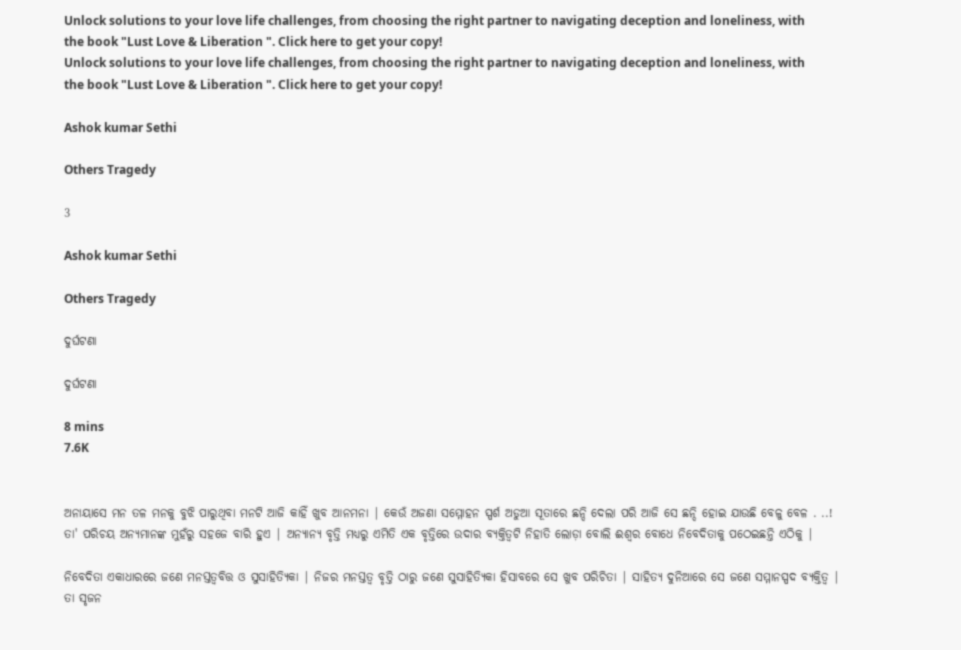Unlock solutions to your love life challenges, from choosing the right partner to navigating deception and loneliness, with the book "Lust Love & Liberation ". Click here to get your copy!
Unlock solutions to your love life challenges, from choosing the right partner to navigating deception and loneliness, with the book "Lust Love & Liberation ". Click here to get your copy!

Ashok kumar Sethi

Others Tragedy

3

Ashok kumar Sethi

Others Tragedy

ଦୁର୍ଘଟଣା

ଦୁର୍ଘଟଣା

8 mins
7.6K


ଅନାୟାସେ ମନ ତଳ ମନକୁ ବୁଝି ପାରୁଥିବା ମନଟି ଆଜି କାହିଁ ଖୁବ ଆନମନା | କେଉଁ ଅଜଣା ସମ୍ମୋହନ ସ୍ପର୍ଶ ଅଡୁଆ ସୂତାରେ ଛନ୍ଦି ଦେଲା ପରି ଆଜି ସେ ଛନ୍ଦି ହୋଇ ଯାଉଛି ବେଳୁ ବେଳ . ..! ତା' ପରିଚୟ ଅନ୍ୟମାନଙ୍କ ମୁହଁରୁ ସହଜେ ବାରି ହୁଏ | ଅନ୍ୟାନ୍ୟ ବୃତ୍ତି ମଧ୍ୟରୁ ଏମିତି ଏକ ବୃତ୍ତିରେ ଉଦାର ବ୍ୟକ୍ତିତ୍ଵଟି ନିହାତି ଲୋଡ଼ା ବୋଲି ଈଶ୍ଵର ବୋଧେ ନିବେଦିତାକୁ ପଠେଇଛନ୍ତି ଏଠିକୁ |

ନିବେଦିତା ଏକାଧାରରେ ଜଣେ ମନସ୍ତତ୍ବବିତ୍ତ ଓ ସୁସାହିତ୍ୟିକା | ନିଜର ମନସ୍ତତ୍ଵ ବୃତ୍ତି ଠାରୁ ଜଣେ ସୁସାହିତ୍ୟିକା ହିସାବରେ ସେ ଖୁବ ପରିଚିତା | ସାହିତ୍ୟ ଦୁନିଆରେ ସେ ଜଣେ ସମ୍ମାନସ୍ପଦ ବ୍ୟକ୍ତିତ୍ୱ | ତା ସୃଜନ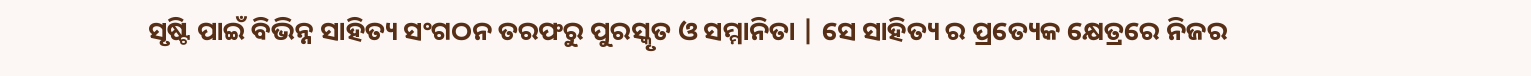ସୃଷ୍ଟି ପାଇଁ ବିଭିନ୍ନ ସାହିତ୍ୟ ସଂଗଠନ ତରଫରୁ ପୁରସ୍କୃତ ଓ ସମ୍ମାନିତା | ସେ ସାହିତ୍ୟ ର ପ୍ରତ୍ୟେକ କ୍ଷେତ୍ରରେ ନିଜର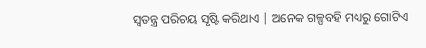ସ୍ୱତନ୍ତ୍ର ପରିଚୟ ସୃଷ୍ଟି କରିଥାଏ | ଅନେକ ଗଳ୍ପବହି ମଧ୍ୟରୁ ଗୋଟିଏ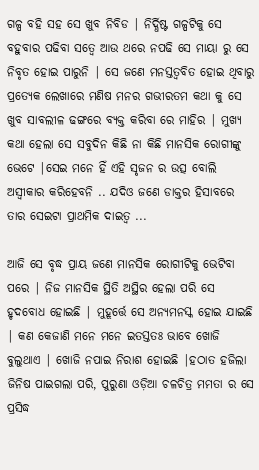ଗଳ୍ପ ବହି ସହ ସେ ଖୁବ ନିବିଡ | ନିର୍ଦ୍ଧିଷ୍ଟ ଗଳ୍ପଟିକୁ ସେ ବହୁବାର ପଢିବା ସତ୍ୱେ ଆଉ ଥରେ ନପଢି ସେ ମାୟା ରୁ ସେ ନିବୃତ ହୋଇ ପାରୁନି | ସେ ଜଣେ ମନସ୍ତତ୍ଵବିତ ହୋଇ ଥିବାରୁ ପ୍ରତ୍ୟେକ ଲେଖାରେ ମଣିଷ ମନର ଗଭୀରତମ କଥା କୁ ସେ ଖୁବ ସାବଲୀଳ ଢଙ୍ଗରେ ବ୍ୟକ୍ତ କରିବା ରେ ମାହିର | ମୁଖ୍ୟ କଥା ହେଲା ସେ ସବୁଦିନ କିଛି ନା କିଛି ମାନସିକ ରୋଗୀଙ୍କୁ ଭେଟେ |ସେଇ ମନେ ହିଁ ଏହି ସୃଜନ ର ଉତ୍ସ ବୋଲି ଅସ୍ଵୀକାର କରିହେବନି .. ଯଦିଓ ଜଣେ ଡାକ୍ତର ହିସାବରେ ତାର ସେଇଟା ପ୍ରାଥମିକ ଦାଇତ୍ୱ ...

ଆଜି ସେ ବୃଦ୍ଧ ପ୍ରାୟ ଜଣେ ମାନସିକ ରୋଗୀଟିକୁ ଭେଟିବା ପରେ | ନିଜ ମାନସିକ ସ୍ଥିତି ଅସ୍ଥିର ହେଲା ପରି ସେ ହୃଦବୋଧ ହୋଇଛି | ମୁହୂର୍ତ୍ତେ ସେ ଅନ୍ୟମନସ୍କ ହୋଇ ଯାଇଛି | କଣ କେଜାଣି ମନେ ମନେ ଇତସ୍ତତଃ ଭାବେ ଖୋଜି ବୁଲୁଥାଏ | ଖୋଜି ନପାଇ ନିରାଶ ହୋଇଛି |ହଠାତ ହଜିଲା ଜିନିଷ ପାଇଗଲା ପରି, ପୁରୁଣା ଓଡ଼ିଆ ଚଳଚିତ୍ର ମମତା ର ସେ ପ୍ରସିଦ୍ଧ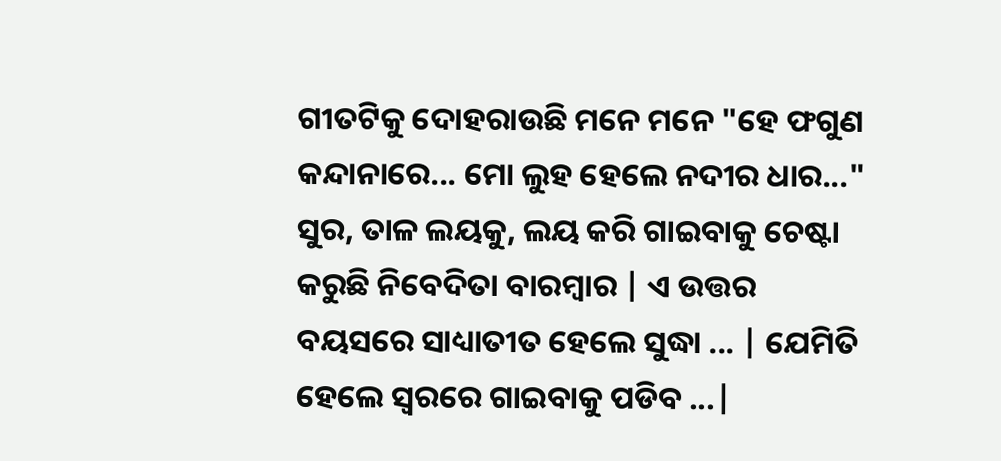ଗୀତଟିକୁ ଦୋହରାଉଛି ମନେ ମନେ "ହେ ଫଗୁଣ କନ୍ଦାନାରେ... ମୋ ଲୁହ ହେଲେ ନଦୀର ଧାର..." ସୁର, ତାଳ ଲୟକୁ, ଲୟ କରି ଗାଇବାକୁ ଚେଷ୍ଟା କରୁଛି ନିବେଦିତା ବାରମ୍ବାର | ଏ ଉତ୍ତର ବୟସରେ ସାଧ୍ୟାତୀତ ହେଲେ ସୁଦ୍ଧା ... | ଯେମିତି ହେଲେ ସ୍ୱରରେ ଗାଇବାକୁ ପଡିବ ...|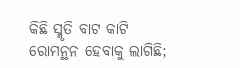କିଛି ସ୍ମୃତି ବାଟ କାଟି ରୋମନ୍ଥନ ହେବାକୁ ଲାଗିଛି;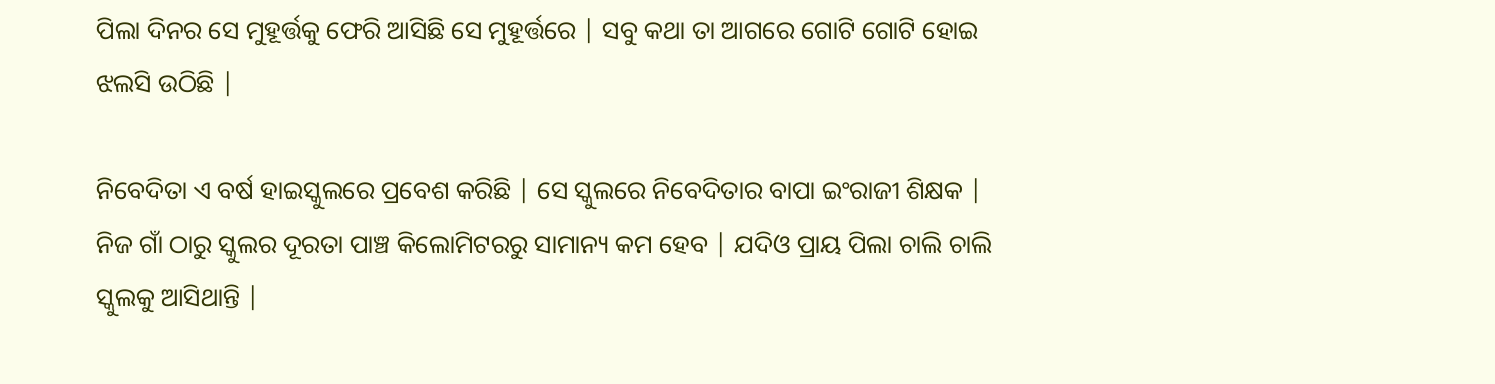ପିଲା ଦିନର ସେ ମୁହୂର୍ତ୍ତକୁ ଫେରି ଆସିଛି ସେ ମୁହୂର୍ତ୍ତରେ | ସବୁ କଥା ତା ଆଗରେ ଗୋଟି ଗୋଟି ହୋଇ ଝଲସି ଉଠିଛି |

ନିବେଦିତା ଏ ବର୍ଷ ହାଇସ୍କୁଲରେ ପ୍ରବେଶ କରିଛି | ସେ ସ୍କୁଲରେ ନିବେଦିତାର ବାପା ଇଂରାଜୀ ଶିକ୍ଷକ | ନିଜ ଗାଁ ଠାରୁ ସ୍କୁଲର ଦୂରତା ପାଞ୍ଚ କିଲୋମିଟରରୁ ସାମାନ୍ୟ କମ ହେବ | ଯଦିଓ ପ୍ରାୟ ପିଲା ଚାଲି ଚାଲି ସ୍କୁଲକୁ ଆସିଥାନ୍ତି |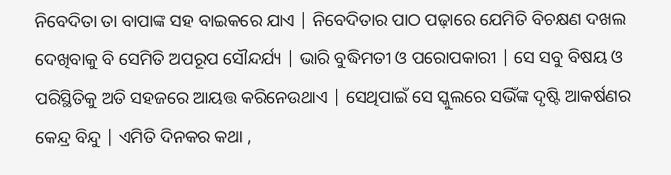ନିବେଦିତା ତା ବାପାଙ୍କ ସହ ବାଇକରେ ଯାଏ | ନିବେଦିତାର ପାଠ ପଢ଼ାରେ ଯେମିତି ବିଚକ୍ଷଣ ଦଖଲ ଦେଖିବାକୁ ବି ସେମିତି ଅପରୂପ ସୌନ୍ଦର୍ଯ୍ୟ | ଭାରି ବୁଦ୍ଧିମତୀ ଓ ପରୋପକାରୀ | ସେ ସବୁ ବିଷୟ ଓ ପରିସ୍ଥିତିକୁ ଅତି ସହଜରେ ଆୟତ୍ତ କରିନେଉଥାଏ | ସେଥିପାଇଁ ସେ ସ୍କୁଲରେ ସଭିଁଙ୍କ ଦୃଷ୍ଟି ଆକର୍ଷଣର କେନ୍ଦ୍ର ବିନ୍ଦୁ | ଏମିତି ଦିନକର କଥା ,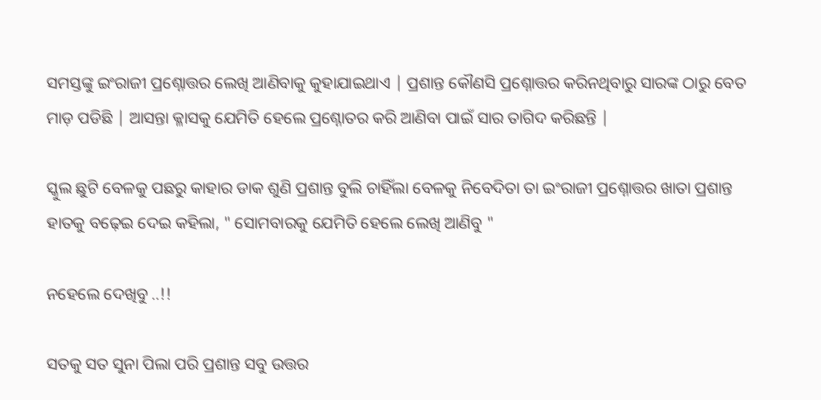ସମସ୍ତଙ୍କୁ ଇଂରାଜୀ ପ୍ରଶ୍ନୋତ୍ତର ଲେଖି ଆଣିବାକୁ କୁହାଯାଇଥାଏ | ପ୍ରଶାନ୍ତ କୌଣସି ପ୍ରଶ୍ନୋତ୍ତର କରିନଥିବାରୁ ସାରଙ୍କ ଠାରୁ ବେତ ମାଡ଼ ପଡିଛି | ଆସନ୍ତା କ୍ଳାସକୁ ଯେମିତି ହେଲେ ପ୍ରଶ୍ନୋତର କରି ଆଣିବା ପାଇଁ ସାର ତାଗିଦ କରିଛନ୍ତି |

ସ୍କୁଲ ଛୁଟି ବେଳକୁ ପଛରୁ କାହାର ଡାକ ଶୁଣି ପ୍ରଶାନ୍ତ ବୁଲି ଚାହିଁଲା ବେଳକୁ ନିବେଦିତା ତା ଇଂରାଜୀ ପ୍ରଶ୍ନୋତ୍ତର ଖାତା ପ୍ରଶାନ୍ତ ହାତକୁ ବଢ଼େଇ ଦେଇ କହିଲା, " ସୋମବାରକୁ ଯେମିତି ହେଲେ ଲେଖି ଆଣିବୁ "

ନହେଲେ ଦେଖିବୁ ..!!

ସତକୁ ସତ ସୁନା ପିଲା ପରି ପ୍ରଶାନ୍ତ ସବୁ ଉତ୍ତର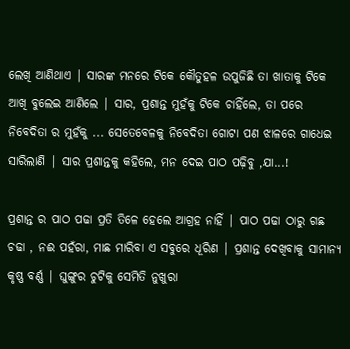ଲେଖି ଆଣିଥାଏ | ସାରଙ୍କ ମନରେ ଟିକେ କୌତୁହଳ ଉପୁଜିଛି ତା ଖାତାକୁ ଟିକେ ଆଖି ବୁଲେଇ ଆଣିଲେ | ସାର, ପ୍ରଶାନ୍ତ ମୁହଁକୁ ଟିକେ ଚାହିଁଲେ, ତା ପରେ ନିବେଦିତା ର ମୁହଁକୁ ... ସେତେବେଳକୁ ନିବେଦିତା ଗୋଟା ପଣ ଝାଳରେ ଗାଧେଇ ସାରିଲାଣି | ସାର ପ୍ରଶାନ୍ତକୁ କହିଲେ, ମନ ଦେଇ ପାଠ ପଢ଼ିବୁ ,ଯା...!

ପ୍ରଶାନ୍ତ ର ପାଠ ପଢା ପ୍ରତି ତିଳେ ହେଲେ ଆଗ୍ରହ ନାହିଁ | ପାଠ ପଢା ଠାରୁ ଗଛ ଚଢା , ନଈ ପହଁରା, ମାଛ ମାରିବା ଏ ସବୁରେ ଧୂରିଣ | ପ୍ରଶାନ୍ତ ଦେଖିବାକୁ ସାମାନ୍ୟ କୃଷ୍ଣ ବର୍ଣ୍ଣ | ଘୁଙ୍ଗୁର ଚୁଟିକୁ ସେମିତି ନୁଖୁରା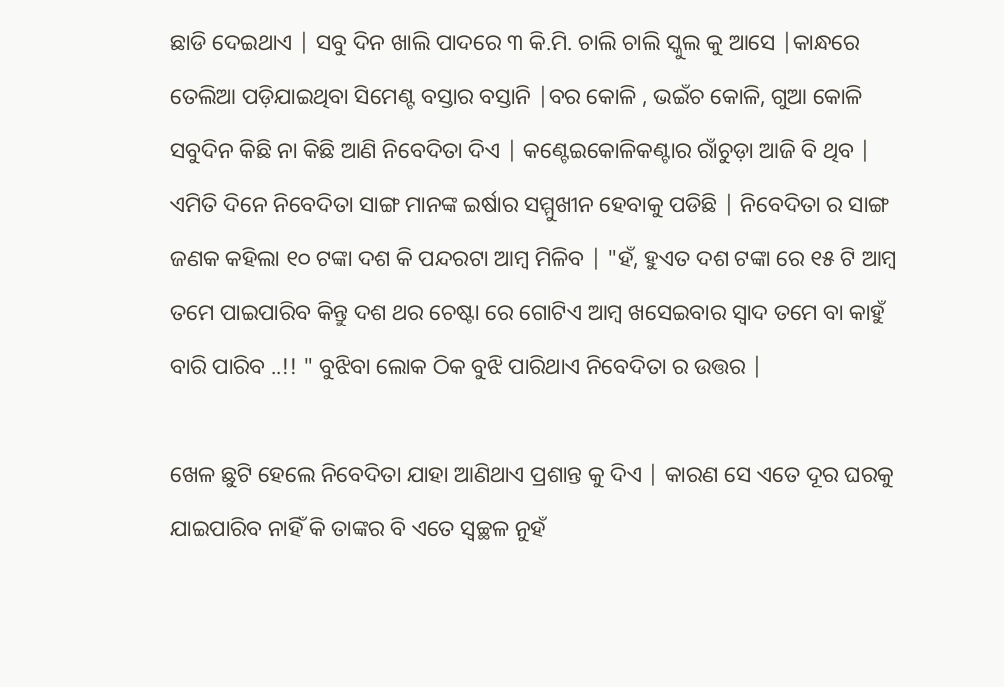ଛାଡି ଦେଇଥାଏ | ସବୁ ଦିନ ଖାଲି ପାଦରେ ୩ କି.ମି. ଚାଲି ଚାଲି ସ୍କୁଲ କୁ ଆସେ |କାନ୍ଧରେ ତେଲିଆ ପଡ଼ିଯାଇଥିବା ସିମେଣ୍ଟ ବସ୍ତାର ବସ୍ତାନି |ବର କୋଳି , ଭଇଁଚ କୋଳି, ଗୁଆ କୋଳି ସବୁଦିନ କିଛି ନା କିଛି ଆଣି ନିବେଦିତା ଦିଏ | କଣ୍ଟେଇକୋଳିକଣ୍ଟାର ରାଁଚୁଡ଼ା ଆଜି ବି ଥିବ | ଏମିତି ଦିନେ ନିବେଦିତା ସାଙ୍ଗ ମାନଙ୍କ ଇର୍ଷାର ସମ୍ମୁଖୀନ ହେବାକୁ ପଡିଛି | ନିବେଦିତା ର ସାଙ୍ଗ ଜଣକ କହିଲା ୧୦ ଟଙ୍କା ଦଶ କି ପନ୍ଦରଟା ଆମ୍ବ ମିଳିବ | "ହଁ, ହୁଏତ ଦଶ ଟଙ୍କା ରେ ୧୫ ଟି ଆମ୍ବ ତମେ ପାଇପାରିବ କିନ୍ତୁ ଦଶ ଥର ଚେଷ୍ଟା ରେ ଗୋଟିଏ ଆମ୍ବ ଖସେଇବାର ସ୍ୱାଦ ତମେ ବା କାହୁଁ ବାରି ପାରିବ ..!! " ବୁଝିବା ଲୋକ ଠିକ ବୁଝି ପାରିଥାଏ ନିବେଦିତା ର ଉତ୍ତର |

ଖେଳ ଛୁଟି ହେଲେ ନିବେଦିତା ଯାହା ଆଣିଥାଏ ପ୍ରଶାନ୍ତ କୁ ଦିଏ | କାରଣ ସେ ଏତେ ଦୂର ଘରକୁ ଯାଇପାରିବ ନାହିଁ କି ତାଙ୍କର ବି ଏତେ ସ୍ୱଚ୍ଛଳ ନୁହଁ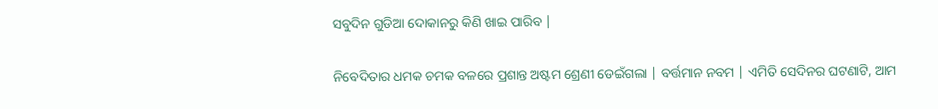ସବୁଦିନ ଗୁଡିଆ ଦୋକାନରୁ କିଣି ଖାଇ ପାରିବ |

ନିବେଦିତାର ଧମକ ଚମକ ବଳରେ ପ୍ରଶାନ୍ତ ଅଷ୍ଟମ ଶ୍ରେଣୀ ଡେଇଁଗଲା | ବର୍ତ୍ତମାନ ନବମ | ଏମିତି ସେଦିନର ଘଟଣାଟି, ଆମ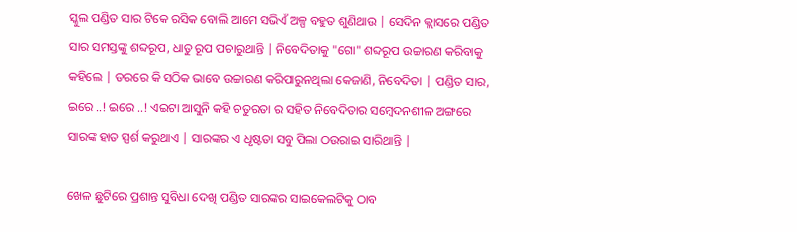ସ୍କୁଲ ପଣ୍ଡିତ ସାର ଟିକେ ରସିକ ବୋଲି ଆମେ ସଭିଏଁ ଅଳ୍ପ ବହୁତ ଶୁଣିଥାଉ | ସେଦିନ କ୍ଲାସରେ ପଣ୍ଡିତ ସାର ସମସ୍ତଙ୍କୁ ଶବ୍ଦରୂପ, ଧାତୁ ରୂପ ପଚାରୁଥାନ୍ତି | ନିବେଦିତାକୁ "ଗୋ" ଶବ୍ଦରୂପ ଉଚ୍ଚାରଣ କରିବାକୁ କହିଲେ | ଡରରେ କି ସଠିକ ଭାବେ ଉଚ୍ଚାରଣ କରିପାରୁନଥିଲା କେଜାଣି, ନିବେଦିତା | ପଣ୍ଡିତ ସାର, ଇରେ ..! ଇରେ ..! ଏଇଟା ଆସୁନି କହି ଚତୁରତା ର ସହିତ ନିବେଦିତାର ସମ୍ବେଦନଶୀଳ ଅଙ୍ଗରେ ସାରଙ୍କ ହାତ ସ୍ପର୍ଶ କରୁଥାଏ | ସାରଙ୍କର ଏ ଧୃଷ୍ଟତା ସବୁ ପିଲା ଠଉରାଇ ସାରିଥାନ୍ତି |

ଖେଳ ଛୁଟିରେ ପ୍ରଶାନ୍ତ ସୁବିଧା ଦେଖି ପଣ୍ଡିତ ସାରଙ୍କର ସାଇକେଲଟିକୁ ଠାବ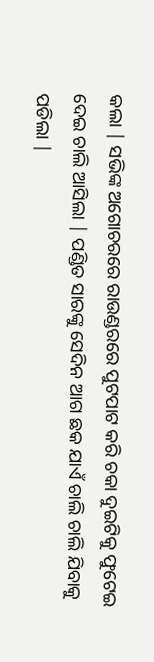କଲା | ସଭିଙ୍କ ଅଗୋଚରରେ ରାଉଣ୍ଡରରେ ପୁଟପାଟ କରି ଚକା ଦୁଇଟିକୁ ଫୁଟେଇ ଦେଇ ଚାଲି ଆସିଲା | ପଣ୍ଡିତ ସାରଙ୍କୁ ସେଦିନ ଆଗ ଛକ ଯାଏଁ ଚାଲି ଚାଲି ଯିବାକୁ ପଡିଲା |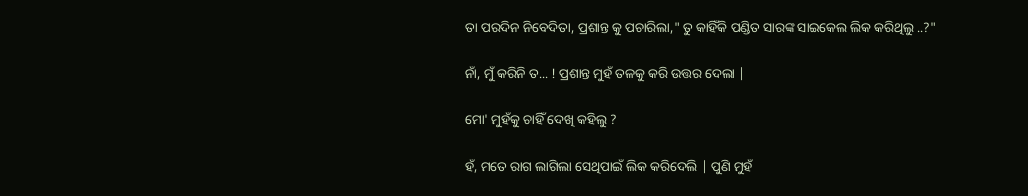ତା ପରଦିନ ନିବେଦିତା, ପ୍ରଶାନ୍ତ କୁ ପଚାରିଲା," ତୁ କାହିଁକି ପଣ୍ଡିତ ସାରଙ୍କ ସାଇକେଲ ଲିକ କରିଥିଲୁ ..?"

ନାଁ, ମୁଁ କରିନି ତ... ! ପ୍ରଶାନ୍ତ ମୁହଁ ତଳକୁ କରି ଉତ୍ତର ଦେଲା |

ମୋ' ମୁହଁକୁ ଚାହିଁ ଦେଖି କହିଲୁ ?

ହଁ, ମତେ ରାଗ ଲାଗିଲା ସେଥିପାଇଁ ଲିକ କରିଦେଲି | ପୁଣି ମୁହଁ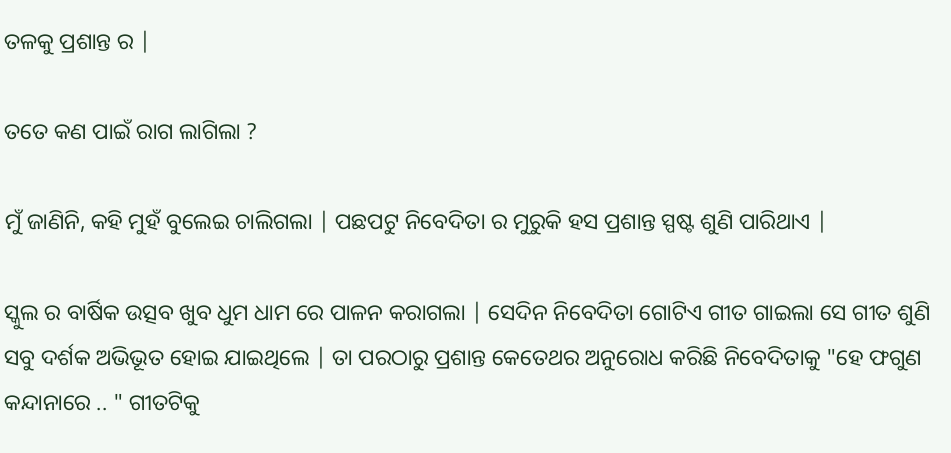ତଳକୁ ପ୍ରଶାନ୍ତ ର |

ତତେ କଣ ପାଇଁ ରାଗ ଲାଗିଲା ?

ମୁଁ ଜାଣିନି, କହି ମୁହଁ ବୁଲେଇ ଚାଲିଗଲା | ପଛପଟୁ ନିବେଦିତା ର ମୁରୁକି ହସ ପ୍ରଶାନ୍ତ ସ୍ପଷ୍ଟ ଶୁଣି ପାରିଥାଏ |

ସ୍କୁଲ ର ବାର୍ଷିକ ଉତ୍ସବ ଖୁବ ଧୁମ ଧାମ ରେ ପାଳନ କରାଗଲା | ସେଦିନ ନିବେଦିତା ଗୋଟିଏ ଗୀତ ଗାଇଲା ସେ ଗୀତ ଶୁଣି ସବୁ ଦର୍ଶକ ଅଭିଭୂତ ହୋଇ ଯାଇଥିଲେ | ତା ପରଠାରୁ ପ୍ରଶାନ୍ତ କେତେଥର ଅନୁରୋଧ କରିଛି ନିବେଦିତାକୁ "ହେ ଫଗୁଣ କନ୍ଦାନାରେ .. " ଗୀତଟିକୁ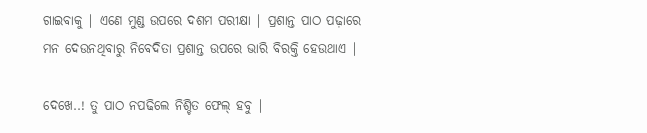ଗାଇବାକୁ | ଏଣେ ମୁଣ୍ଡ ଉପରେ ଦଶମ ପରୀକ୍ଷା | ପ୍ରଶାନ୍ତ ପାଠ ପଢ଼ାରେ ମନ ଦେଉନଥିବାରୁ ନିବେଦିତା ପ୍ରଶାନ୍ତ ଉପରେ ଭାରି ବିରକ୍ତି ହେଉଥାଏ |

ଦେଖେ..! ତୁ ପାଠ ନପଢିଲେ ନିଶ୍ଚିତ ଫେଲ୍ ହବୁ |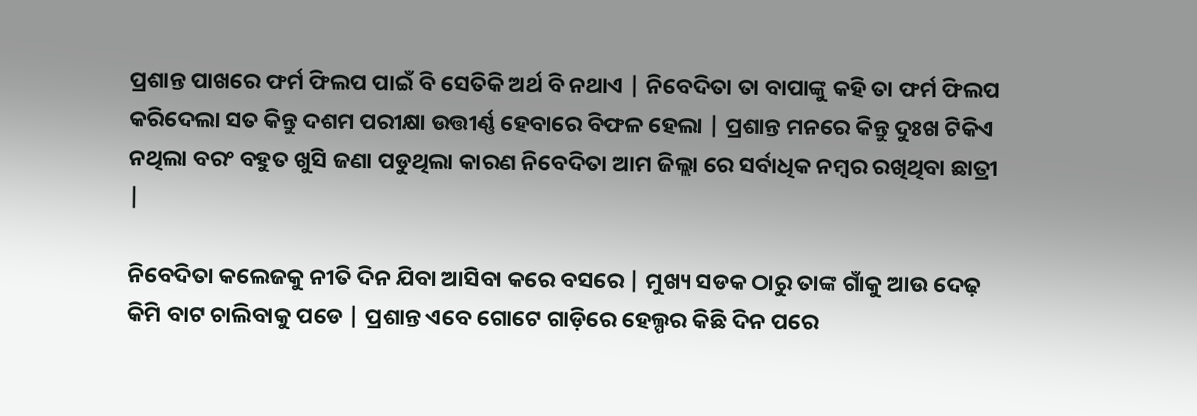ପ୍ରଶାନ୍ତ ପାଖରେ ଫର୍ମ ଫିଲପ ପାଇଁ ବି ସେତିକି ଅର୍ଥ ବି ନଥାଏ | ନିବେଦିତା ତା ବାପାଙ୍କୁ କହି ତା ଫର୍ମ ଫିଲପ କରିଦେଲା ସତ କିନ୍ତୁ ଦଶମ ପରୀକ୍ଷା ଉତ୍ତୀର୍ଣ୍ଣ ହେବାରେ ବିଫଳ ହେଲା | ପ୍ରଶାନ୍ତ ମନରେ କିନ୍ତୁ ଦୁଃଖ ଟିକିଏ ନଥିଲା ବରଂ ବହୁତ ଖୁସି ଜଣା ପଡୁଥିଲା କାରଣ ନିବେଦିତା ଆମ ଜିଲ୍ଲା ରେ ସର୍ବାଧିକ ନମ୍ବର ରଖିଥିବା ଛାତ୍ରୀ |

ନିବେଦିତା କଲେଜକୁ ନୀତି ଦିନ ଯିବା ଆସିବା କରେ ବସରେ | ମୁଖ୍ୟ ସଡକ ଠାରୁ ତାଙ୍କ ଗାଁକୁ ଆଉ ଦେଢ଼ କିମି ବାଟ ଚାଲିବାକୁ ପଡେ | ପ୍ରଶାନ୍ତ ଏବେ ଗୋଟେ ଗାଡ଼ିରେ ହେଲ୍ପର କିଛି ଦିନ ପରେ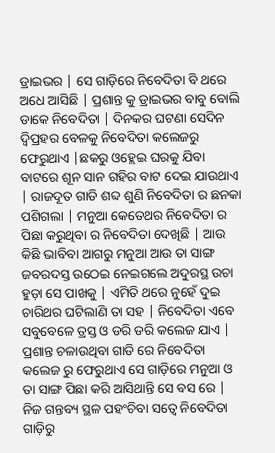ଡ୍ରାଇଭର | ସେ ଗାଡ଼ିରେ ନିବେଦିତା ବି ଥରେ ଅଧେ ଆସିଛି | ପ୍ରଶାନ୍ତ କୁ ଡ୍ରାଇଭର ବାବୁ ବୋଲି ଡାକେ ନିବେଦିତା | ଦିନକର ଘଟଣା ସେଦିନ ଦ୍ବିପ୍ରହର ବେଳକୁ ନିବେଦିତା କଲେଜରୁ ଫେରୁଥାଏ |ଛକରୁ ଓହ୍ଲେଇ ଘରକୁ ଯିବା ବାଟରେ ଶୂନ ସାନ ଗହିର ବାଟ ଦେଇ ଯାଉଥାଏ | ରାଜଦୂତ ଗାଡି ଶବ୍ଦ ଶୁଣି ନିବେଦିତା ର ଛନକା ପଶିଗଲା | ମନୁଆ କେତେଥର ନିବେଦିତା ର ପିଛା କରୁଥିବା ର ନିବେଦିତା ଦେଖିଛି | ଆଉ କିଛି ଭାବିବା ଆଗରୁ ମନୁଆ ଆଉ ତା ସାଙ୍ଗ ଜବରଦସ୍ତ ଉଠେଇ ନେଇଗଲେ ଅଦୁରସ୍ଥ ଉଚା ହୁଡ଼ା ସେ ପାଖକୁ | ଏମିତି ଥରେ ନୁହେଁ ଦୁଇ ଚାରିଥର ଘଟିଲାଣି ତା ସହ | ନିବେଦିତା ଏବେ ସବୁବେଳେ ତ୍ରସ୍ତ ଓ ଡରି ଡରି କଲେଜ ଯାଏ | ପ୍ରଶାନ୍ତ ଚଳାଉଥିବା ଗାଡି ରେ ନିବେଦିତା କଲେଜ ରୁ ଫେରୁଥାଏ ସେ ଗାଡ଼ିରେ ମନୁଆ ଓ ତା ସାଙ୍ଗ ପିଛା କରି ଆସିଥାନ୍ତି ସେ ବସ ରେ | ନିଜ ଗନ୍ତବ୍ୟ ସ୍ଥଳ ପହଂଚିବା ସତ୍ୱେ ନିବେଦିତା ଗାଡ଼ିରୁ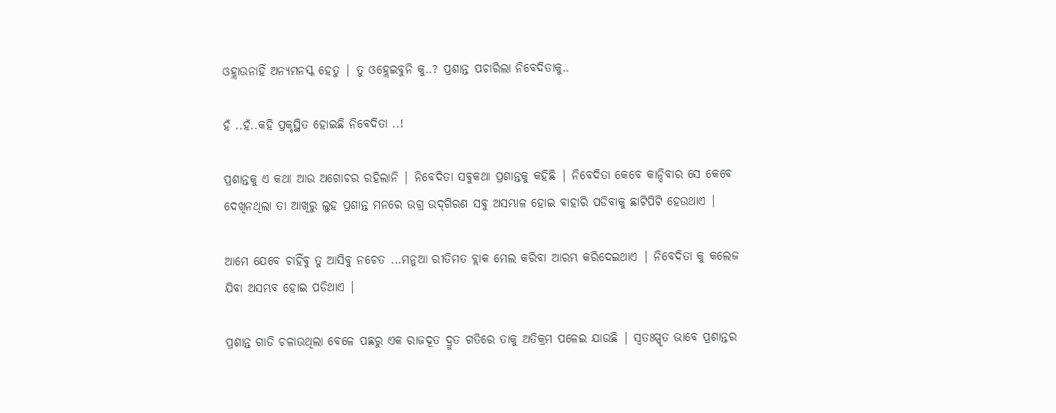ଓହ୍ଲାଉନାହିଁ ଅନ୍ୟମନସ୍କ ହେତୁ | ତୁ ଓହ୍ଲେଇବୁନି କୁ..? ପ୍ରଶାନ୍ତ ପଚାରିଲା ନିବେଦିତାକୁ..

ହଁ ..ହଁ..କହି ପ୍ରକୃସ୍ଥିତ ହୋଇଛି ନିବେଦିତା ..!

ପ୍ରଶାନ୍ତକୁ ଏ କଥା ଆଉ ଅଗୋଚର ରହିଲାନି | ନିବେଦିତା ସବୁକଥା ପ୍ରଶାନ୍ତକୁ କହିଛି | ନିବେଦିତା କେବେ କାନ୍ଦିବାର ସେ କେବେ ଦେଖିନଥିଲା ତା ଆଖିରୁ ଲୁହ ପ୍ରଶାନ୍ତ ମନରେ ଉଗ୍ର ‌ଉଦ୍‌ଗିରଣ ସବୁ ଅସମ୍ଭାଳ ହୋଇ ବାହାରି ପଡିବାକୁ ଛାଟିପିଟି ହେଉଥାଏ |

ଆମେ ଯେବେ ଚାହିଁବୁ ତୁ ଆସିବୁ ନଚେତ ...ମନୁଆ ରୀତିମତ ବ୍ଲାକ ମେଲ କରିବା ଆରମ୍ଭ କରିଦେଇଥାଏ | ନିବେଦିତା କୁ କଲେଜ ଯିବା ଅସମ୍ଭବ ହୋଇ ପଡିଥାଏ |

ପ୍ରଶାନ୍ତ ଗାଡି ଚଳାଉଥିଲା ବେଳେ ପଛରୁ ଏକ ରାଜଦୂତ ଦ୍ରୁତ ଗତିରେ ତାକୁ ଅତିକ୍ରମ ପଳେଇ ଯାଉଛି | ସ୍ୱତଃସ୍ପୃତ ଭାବେ ପ୍ରଶାନ୍ତର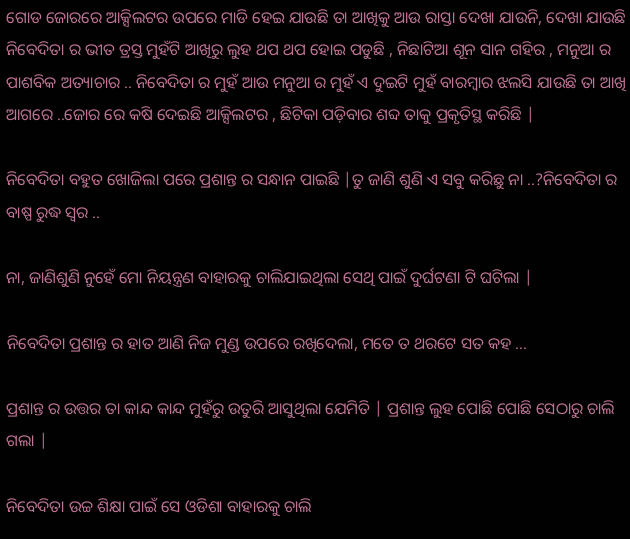ଗୋଡ ଜୋରରେ ଆକ୍ସିଲଟର ଉପରେ ମାଡି ହେଇ ଯାଉଛି ତା ଆଖିକୁ ଆଉ ରାସ୍ତା ଦେଖା ଯାଉନି, ଦେଖା ଯାଉଛି ନିବେଦିତା ର ଭୀତ ତ୍ରସ୍ତ ମୁହଁଟି ଆଖିରୁ ଲୁହ ଥପ ଥପ ହୋଇ ପଡୁଛି , ନିଛାଟିଆ ଶୂନ ସାନ ଗହିର , ମନୁଆ ର ପାଶବିକ ଅତ୍ୟାଚାର .. ନିବେଦିତା ର ମୁହଁ ଆଉ ମନୁଆ ର ମୁହଁ ଏ ଦୁଇଟି ମୁହଁ ବାରମ୍ବାର ଝଲସି ଯାଉଛି ତା ଆଖି ଆଗରେ ..ଜୋର ରେ କଷି ଦେଇଛି ଆକ୍ସିଲଟର , ଛିଟିକା ପଡ଼ିବାର ଶବ୍ଦ ତାକୁ ପ୍ରକୃତିସ୍ଥ କରିଛି |

ନିବେଦିତା ବହୁତ ଖୋଜିଲା ପରେ ପ୍ରଶାନ୍ତ ର ସନ୍ଧାନ ପାଇଛି |ତୁ ଜାଣି ଶୁଣି ଏ ସବୁ କରିଛୁ ନା ..?ନିବେଦିତା ର ବାଷ୍ପ ରୁଦ୍ଧ ସ୍ୱର ..

ନା, ଜାଣିଶୁଣି ନୁହେଁ ମୋ ନିୟନ୍ତ୍ରଣ ବାହାରକୁ ଚାଲିଯାଇଥିଲା ସେଥି ପାଇଁ ଦୁର୍ଘଟଣା ଟି ଘଟିଲା |

ନିବେଦିତା ପ୍ରଶାନ୍ତ ର ହାତ ଆଣି ନିଜ ମୁଣ୍ଡ ଉପରେ ରଖିଦେଲା, ମତେ ତ ଥରଟେ ସତ କହ ...

ପ୍ରଶାନ୍ତ ର ଉତ୍ତର ତା କାନ୍ଦ କାନ୍ଦ ମୁହଁରୁ ଉତୁରି ଆସୁଥିଲା ଯେମିତି | ପ୍ରଶାନ୍ତ ଲୁହ ପୋଛି ପୋଛି ସେଠାରୁ ଚାଲି ଗଲା |

ନିବେଦିତା ଉଚ୍ଚ ଶିକ୍ଷା ପାଇଁ ସେ ଓଡିଶା ବାହାରକୁ ଚାଲି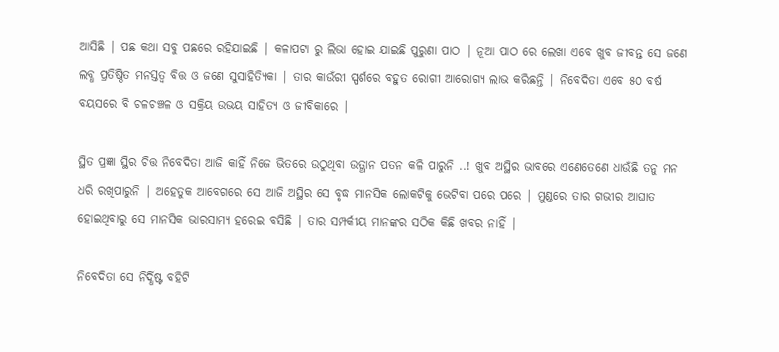ଆସିଛି | ପଛ କଥା ସବୁ ପଛରେ ରହିଯାଇଛି | କଳାପଟା ରୁ ଲିଭା ହୋଇ ଯାଇଛି ପୁରୁଣା ପାଠ | ନୂଆ ପାଠ ରେ ଲେଖା ଏବେ ଖୁବ ଜୀବନ୍ତ ସେ ଜଣେ ଲବ୍ଧ ପ୍ରତିଷ୍ଠିତ ମନସ୍ତତ୍ଵ ବିତ୍ତ ଓ ଜଣେ ସୁସାହିତ୍ୟିକା | ତାର କାଉଁରୀ ସ୍ପର୍ଶରେ ବହୁତ ରୋଗୀ ଆରୋଗ୍ୟ ଲାଭ କରିଛନ୍ତି | ନିବେଦିତା ଏବେ ୫୦ ବର୍ଷ ବୟସରେ ବି ଚଳଚଞ୍ଚଳ ଓ ସକ୍ରିୟ ଉଭୟ ସାହିତ୍ୟ ଓ ଜୀବିକାରେ |

ସ୍ଥିତ ପ୍ରଜ୍ଞା ସ୍ଥିର ଚିତ୍ତ ନିବେଦିତା ଆଜି କାହିଁ ନିଜେ ଭିତରେ ଉଠୁଥିବା ଉତ୍ଥାନ ପତନ କଳି ପାରୁନି ..! ଖୁବ ଅସ୍ଥିର ଭାବରେ ଏଣେତେଣେ ଧାଉଁଛି ତନୁ ମନ ଧରି ରଖିପାରୁନି | ଅହେତୁକ ଆବେଗରେ ସେ ଆଜି ଅସ୍ଥିର ସେ ବୃଦ୍ଧ ମାନସିକ ଲୋକଟିକୁ ଭେଟିବା ପରେ ପରେ | ମୁଣ୍ଡରେ ତାର ଗଭୀର ଆଘାତ ହୋଇଥିବାରୁ ସେ ମାନସିକ ଭାରସାମ୍ୟ ହରେଇ ବସିଛି | ତାର ସମ୍ପର୍କୀୟ ମାନଙ୍କର ସଠିକ କିଛି ଖବର ନାହିଁ |

ନିବେଦିତା ସେ ନିର୍ଦ୍ଧିଷ୍ଟ ବହିଟି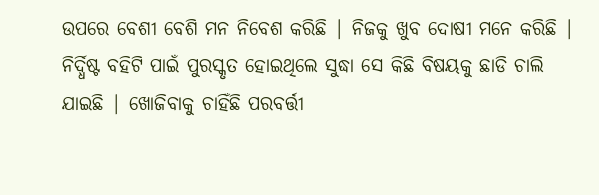ଉପରେ ବେଶୀ ବେଶି ମନ ନିବେଶ କରିଛି | ନିଜକୁ ଖୁବ ଦୋଷୀ ମନେ କରିଛି | ନିର୍ଦ୍ଧିଷ୍ଟ ବହିଟି ପାଇଁ ପୁରସ୍କୃତ ହୋଇଥିଲେ ସୁଦ୍ଧା ସେ କିଛି ବିଷୟକୁ ଛାଡି ଚାଲି ଯାଇଛି | ଖୋଜିବାକୁ ଚାହିଁଛି ପରବର୍ତ୍ତୀ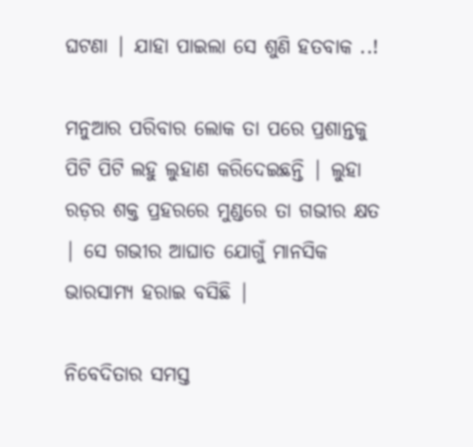ଘଟଣା | ଯାହା ପାଇଲା ସେ ଶୁଣି ହତବାକ ..!

ମନୁଆର ପରିବାର ଲୋକ ତା ପରେ ପ୍ରଶାନ୍ତକୁ ପିଟି ପିଟି ଲହୁ ଲୁହାଣ କରିଦେଇଛନ୍ତି | ଲୁହା ରଡ଼ର ଶକ୍ତ ପ୍ରହରରେ ମୁଣ୍ଡରେ ତା ଗଭୀର କ୍ଷତ | ସେ ଗଭୀର ଆଘାତ ଯୋଗୁଁ ମାନସିକ ଭାରସାମ୍ୟ ହରାଇ ବସିଛି |

ନିବେଦିତାର ସମସ୍ତ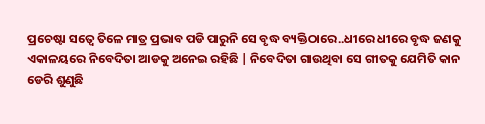ପ୍ରଚେଷ୍ଟା ସତ୍ୱେ ତିଳେ ମାତ୍ର ପ୍ରଭାବ ପଡି ପାରୁନି ସେ ବୃଦ୍ଧ ବ୍ୟକ୍ତିଠାରେ..ଧୀରେ ଧୀରେ ବୃଦ୍ଧ ଜଣକୁ ଏକାଳୟରେ ନିବେଦିତା ଆଡକୁ ଅନେଇ ରହିଛି | ନିବେଦିତା ଗାଉଥିବା ସେ ଗୀତକୁ ଯେମିତି କାନ ଡେରି ଶୁଣୁଛି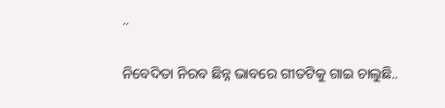..

ନିବେଦିତା ନିରବ ଛିନ୍ନ ଭାବରେ ଗୀତଟିକୁ ଗାଇ ଚାଲୁଛି..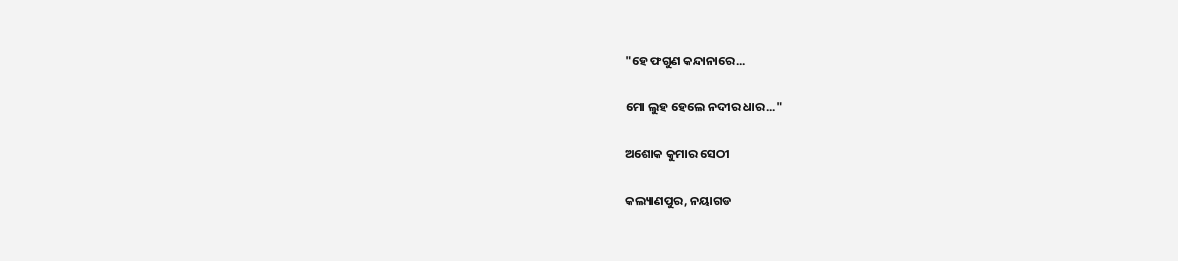"ହେ ଫଗୁଣ କନ୍ଦାନାରେ...

ମୋ ଲୁହ ହେଲେ ନଦୀର ଧାର..."

ଅଶୋକ କୁମାର ସେଠୀ

କଲ୍ୟାଣପୁର, ନୟାଗଡ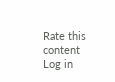Rate this content
Log in